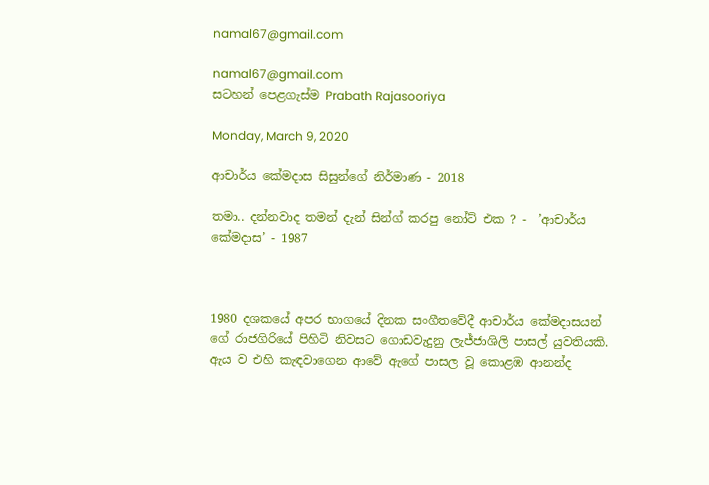namal67@gmail.com

namal67@gmail.com
සටහන් පෙළගැස්ම‍ Prabath Rajasooriya

Monday, March 9, 2020

ආචාර්ය කේමදාස සිසුන්ගේ නිර්මාණ - 2018

තමා.. දන්නවාද තමන් දැන් සින්ග් කරපු නෝට් එක ? -  ’ආචාර්ය කේමදාස’ - 1987



1980 දශකයේ අපර භාගයේ දිනක සංගීතවේදී ආචාර්ය කේමදාසයන් ගේ රාජගිරියේ පිහිටි නිවසට ගොඩවැදුනු ලැජ්ජාශිලි පාසල් යුවතියකි. ඇය ව එහි කැඳවාගෙන ආවේ ඇගේ පාසල වූ කොළඹ ආනන්ද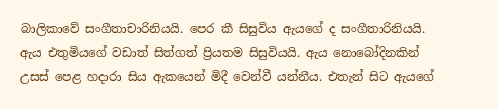බාලිකාවේ සංගීතාචාරිනියයි. පෙර කී සිසුවිය ඇයගේ ද සංගීතාරිනියයි. ඇය එතුමියගේ වඩාත් සිත්ගත් ප්‍රියතම සිසුවියයි. ඇය නොබෝදිනකින් උසස් පෙළ හදාරා සිය ඇකයෙන් මිදී වෙන්වී යන්නීය. එතැන් සිට ඇයගේ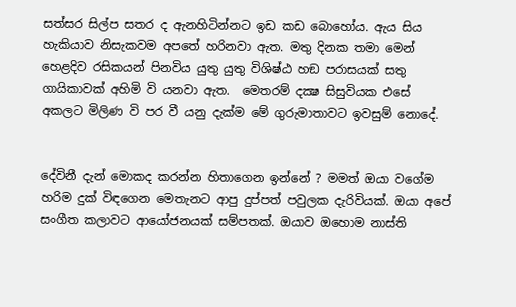සත්සර සිල්ප සතර ද ඇනහිටින්නට ඉඩ කඩ බොහෝය. ඇය සිය හැකියාව නිසැකවම අපතේ හරිනවා ඇත. මතු දිනක තමා මෙන් හෙළදිව රසිකයන් පිනවිය යුතු යුතු විශිෂ්ඨ හඞ පරාසයක් සතු ගායිකාවක් අහිමි වි යනවා ඇත.  මෙතරම් දක්‍ෂ සිසුවියක එසේ අකලට මිලිණ වි පර වී යනු දැක්ම මේ ගුරුමාතාවට ඉවසුම් නොදේ.


දේවිනී දැන් මොකද කරන්න හිතාගෙන ඉන්නේ ? මමත් ඔයා වගේම හරිම දුක් විඳගෙන මෙතැනට ආපු දුප්පත් පවුලක දැරිවියක්. ඔයා අපේ සංගීත කලාවට ආයෝජනයක් සම්පතක්. ඔයාව ඔහොම නාස්ති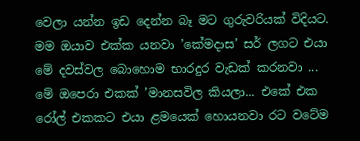වෙලා යන්න ඉඩ දෙන්න බෑ මට ගුරුවරියක් විදියට. මම ඔයාව එක්ක යනවා ’කේමදාස’ සර් ලගට එයා මේ දවස්වල බොහොම භාරදුර වැඩක් කරනවා ... මේ ඔපෙරා එකක් ’මානසවිල කියලා... එකේ එක රෝල් එකකට එයා ළමයෙක් හොයනවා රට වටේම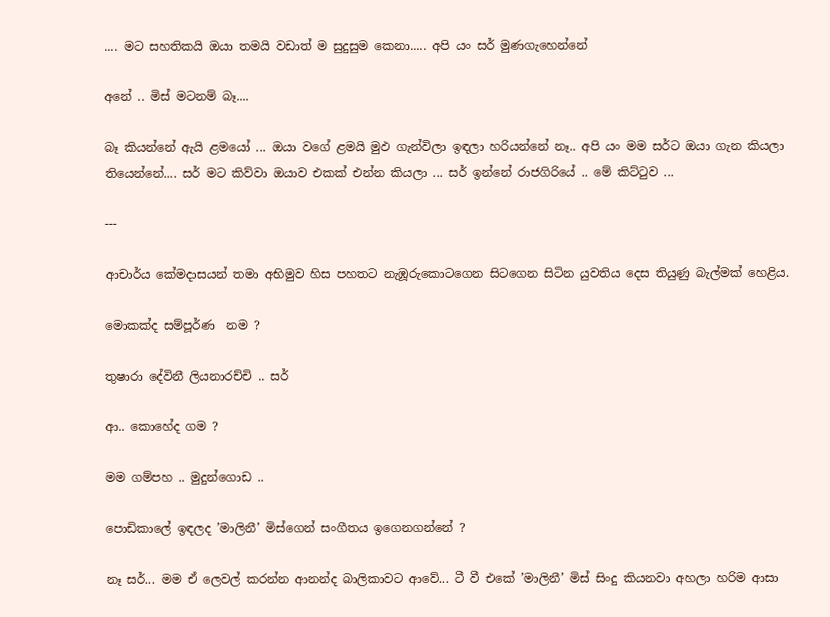.... මට සහතිකයි ඔයා තමයි වඩාත් ම සුදුසුම කෙනා..... අපි යං සර් මුණගැහෙන්නේ

අනේ .. මිස් මටනම් බෑ....

බෑ කියන්නේ ඇයි ළමයෝ ... ඔයා වගේ ළමයි මුඵ ගැන්විලා ඉඳලා හරියන්නේ නෑ.. අපි යං මම සර්ට ඔයා ගැන කියලා තියෙන්නේ.... සර් මට කිව්වා ඔයාව එකක් එන්න කියලා ... සර් ඉන්නේ රාජගිරියේ .. මේ කිට්ටුව ...

---

ආචාර්ය කේමදාසයන් තමා අභිමුව හිස පහතට නැඹූරුකොටගෙන සිටගෙන සිටින යුවතිය දෙස තියුණු බැල්මක් හෙළිය.

මොකක්ද සම්පූර්ණ  නම ?

තුෂාරා දේවිනී ලියනාරච්චි .. සර්

ආ.. කොහේද ගම ?

මම ගම්පහ .. මුදුන්ගොඩ ..

පොඩිකාලේ ඉඳලද ’මාලිනී’ මිස්ගෙන් සංගීතය ඉගෙනගන්නේ ?

නෑ සර්... මම ඒ ලෙවල් කරන්න ආනන්ද බාලිකාවට ආවේ... ටී වී එකේ ’මාලිනී’ මිස් සිංදු කියනවා අහලා හරිම ආසා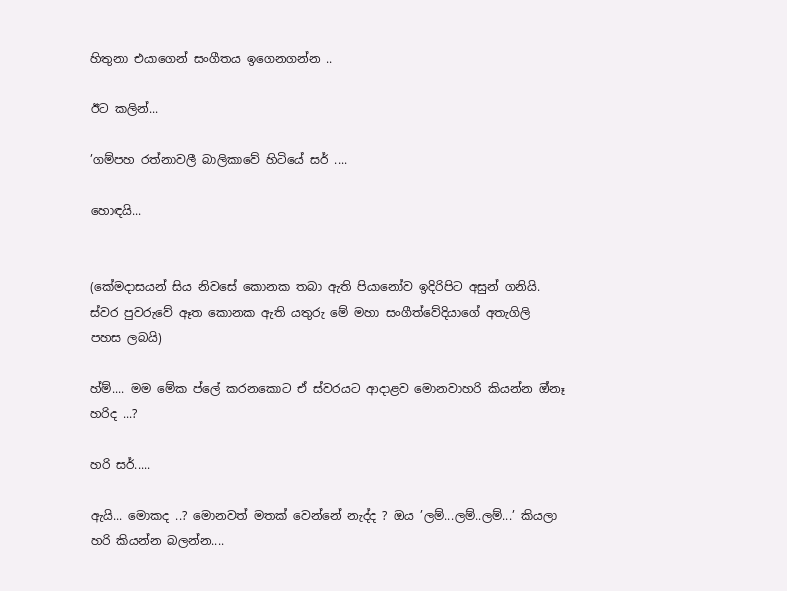හිතුනා එයාගෙන් සංගීතය ඉගෙනගන්න ..

ඊට කලින්...

’ගම්පහ රත්නාවලී බාලිකාවේ හිටියේ සර් ....

හොඳයි...


(කේමදාසයන් සිය නිවසේ කොනක තබා ඇති පියානෝව ඉදිරිපිට අසුන් ගනියි. ස්වර පුවරුවේ ඈත කොනක ඇති යතුරු මේ මහා සංගීත්වේදියාගේ අතැගිලි පහස ලබයි)

හ්ම්.... මම මේක ප්ලේ කරනකොට ඒ ස්වරයට ආදාළව මොනවාහරි කියන්න ඔ්නෑ  හරිද ...?

හරි සර්.....

ඇයි... මොකද ..? මොනවත් මතක් වෙන්නේ නැද්ද ? ඔය ’ලම්...ලම්..ලම්...’ කියලා හරි කියන්න බලන්න....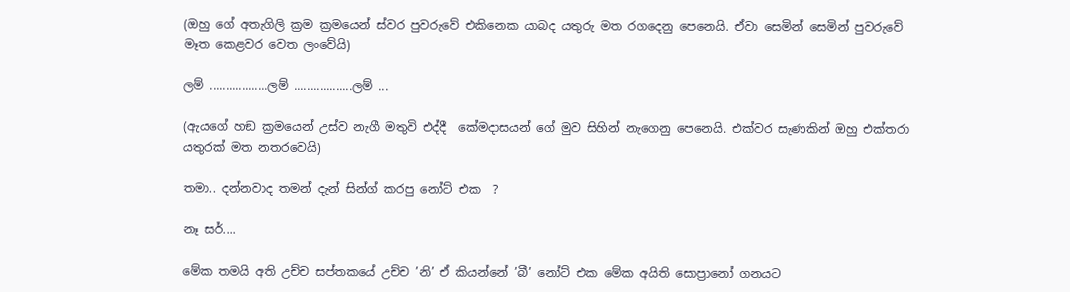(ඔහු ගේ අතැගිලි ක්‍රම ක්‍රමයෙන් ස්වර පුවරුවේ එකිනෙක යාබද යතුරු මත රගදෙනු පෙනෙයි. ඒවා සෙමින් සෙමින් පුවරුවේ මෑත කෙළවර වෙත ලංවේයි)

ලම් ..................ලම් ..................ලම් ...

(ඇයගේ හඞ ක්‍රමයෙන් උස්ව නැගී මතුවි එද්දී  කේමදාසයන් ගේ මුව සිහින් නැගෙනු පෙනෙයි. එක්වර සැණකින් ඔහු එක්තරා යතුරක් මත නතරවෙයි)

තමා.. දන්නවාද තමන් දැන් සින්ග් කරපු නෝට් එක  ?

නෑ සර්....

මේක තමයි අති උච්ච සප්තකයේ උච්ච ’නි’ ඒ කියන්නේ ’බී’ නෝට් එක මේක අයිති සොප්‍රානෝ ගනයට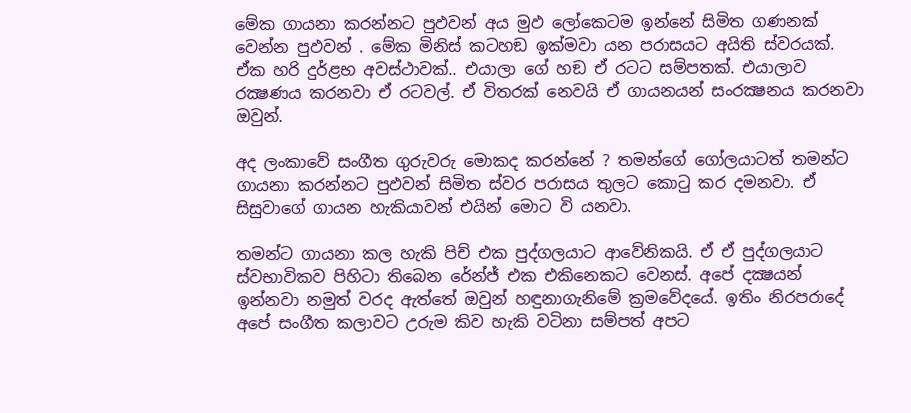මේක ගායනා කරන්නට පුඵවන් අය මුඵ ලෝකෙටම ඉන්නේ සිමිත ගණනක් වෙන්න පුඵවන් . මේක මිනිස් කටහඞ ඉක්මවා යන පරාසයට අයිති ස්වරයක්. ඒක හරි දුර්ළභ අවස්ථාවක්.. එයාලා ගේ හඞ ඒ රටට සම්පතක්. එයාලාව රක්‍ෂණය කරනවා ඒ රටවල්. ඒ විතරක් නෙවයි ඒ ගායනයන් සංරක්‍ෂනය කරනවා ඔවුන්.

අද ලංකාවේ සංගීත ගුරුවරු මොකද කරන්නේ ? තමන්ගේ ගෝලයාටත් තමන්ට ගායනා කරන්නට පුඵවන් සිමිත ස්වර පරාසය තුලට කොටු කර දමනවා. ඒ සිසුවාගේ ගායන හැකියාවන් එයින් මොට වි යනවා.

තමන්ට ගායනා කල හැකි පිච් එක පුද්ගලයාට ආවේනිකයි. ඒ ඒ පුද්ගලයාට ස්වභාවිකව පිහිටා තිබෙන රේන්ජ් එක එකිනෙකට වෙනස්. අපේ දක්‍ෂයන් ඉන්නවා නමුත් වරද ඇත්තේ ඔවුන් හඳුනාගැනිමේ ක්‍රමවේදයේ. ඉතිං නිරපරාදේ අපේ සංගීත කලාවට උරුම කිව හැකි වටිනා සම්පත් අපට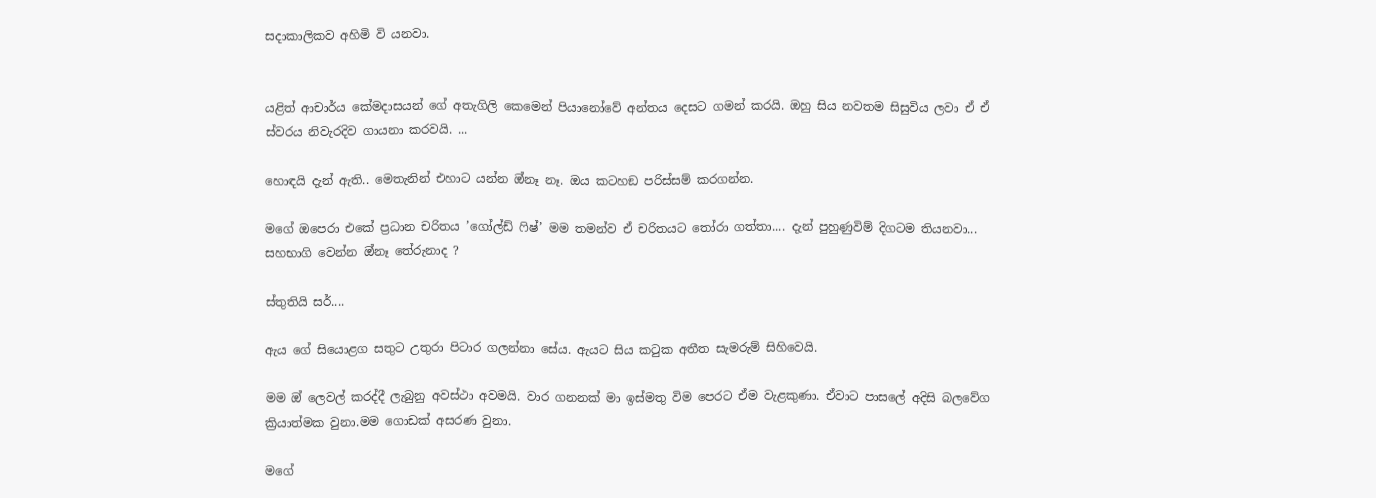සදාකාලිකව අහිමි වි යනවා.


යළිත් ආචාර්ය කේමදාසයන් ගේ අතැගිලි කෙමෙන් පියානෝවේ අන්තය දෙසට ගමන් කරයි. ඔහු සිය නවතම සිසුවිය ලවා ඒ ඒ ස්වරය නිවැරදිව ගායනා කරවයි. ...

හොඳයි දැන් ඇති.. මෙතැනින් එහාට යන්න ඔ්නෑ නෑ. ඔය කටහඞ පරිස්සම් කරගන්න.

මගේ ඔපෙරා එකේ ප්‍රධාන චරිතය ’ගෝල්ඩ් ෆිෂ්’ මම තමන්ව ඒ චරිතයට තෝරා ගත්තා.... දැන් පුහුණුවිම් දිගටම තියනවා... සහභාගි වෙන්න ඔ්නෑ තේරුනාද ?

ස්තුතියි සර්....

ඇය ගේ සියොළග සතුට උතුරා පිටාර ගලන්නා සේය. ඇයට සිය කටුක අතීත සැමරුම් සිහිවෙයි.

මම ඔ් ලෙවල් කරද්දී ලැබුනු අවස්ථා අවමයි. වාර ගනනක් මා ඉස්මතු විම පෙරට ඒම වැළකුණා. ඒවාට පාසලේ අදිසි බලවේග ක්‍රියාත්මක වුනා.මම ගොඩක් අසරණ වුනා.

මගේ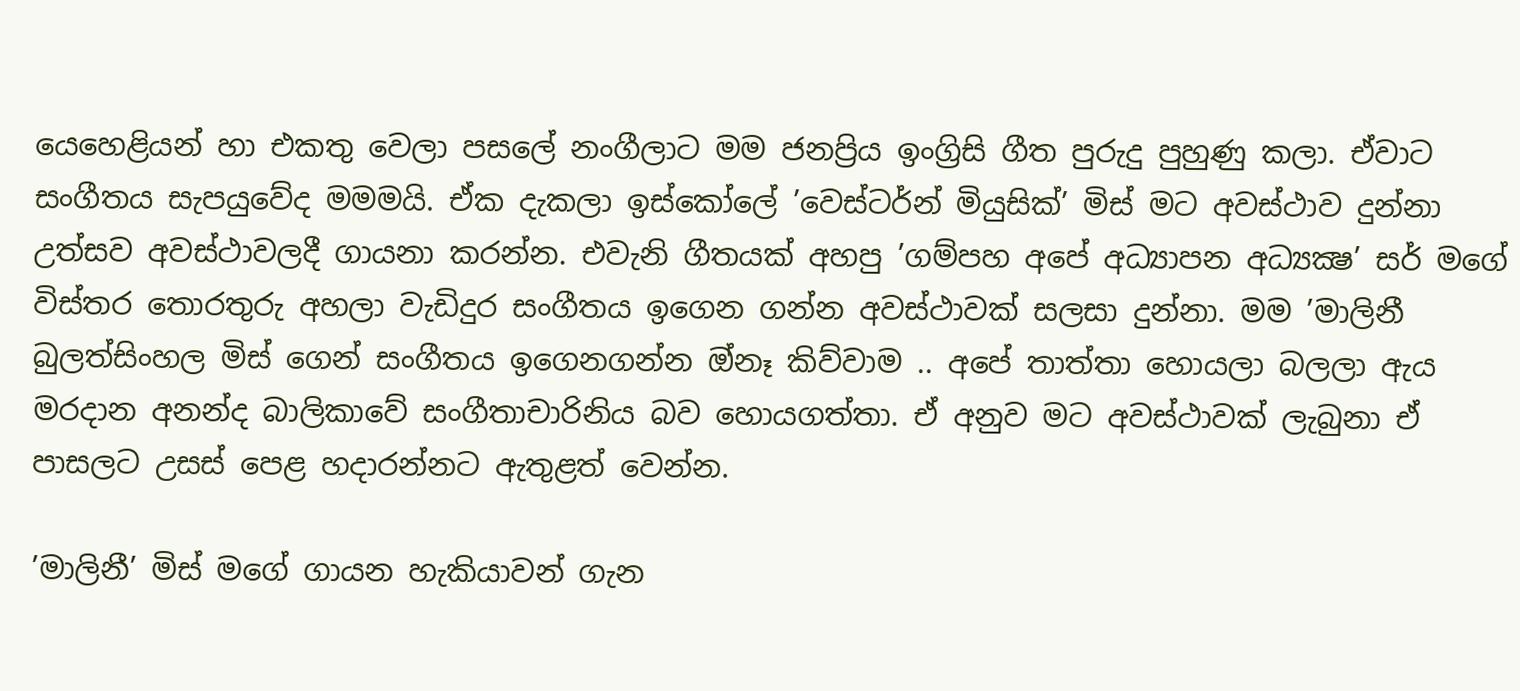යෙහෙළියන් හා එකතු වෙලා පසලේ නංගීලාට මම ජනප්‍රිය ඉංග්‍රිසි ගීත පුරුදු පුහුණු කලා. ඒවාට සංගීතය සැපයුවේද මමමයි. ඒක දැකලා ඉස්කෝලේ ’වෙස්ටර්න් මියුසික්’ මිස් මට අවස්ථාව දුන්නා උත්සව අවස්ථාවලදී ගායනා කරන්න. එවැනි ගීතයක් අහපු ’ගම්පහ අපේ අධ්‍යාපන අධ්‍යක්‍ෂ’ සර් මගේ විස්තර තොරතුරු අහලා වැඩිදුර සංගීතය ඉගෙන ගන්න අවස්ථාවක් සලසා දුන්නා. මම ’මාලිනී බුලත්සිංහල මිස් ගෙන් සංගීතය ඉගෙනගන්න ඔ්නෑ කිව්වාම .. අපේ තාත්තා හොයලා බලලා ඇය මරදාන අනන්ද බාලිකාවේ සංගීතාචාරිනිය බව හොයගත්තා. ඒ අනුව මට අවස්ථාවක් ලැබුනා ඒ පාසලට උසස් පෙළ හදාරන්නට ඇතුළත් වෙන්න.

’මාලිනී’ මිස් මගේ ගායන හැකියාවන් ගැන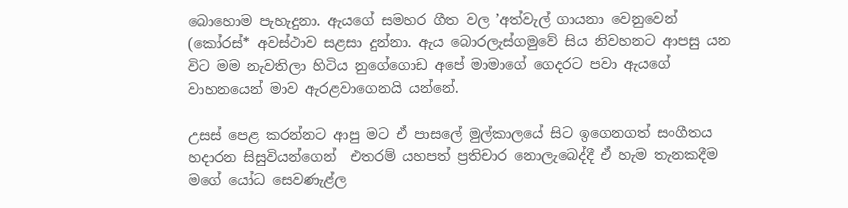බොහොම පැහැදුනා. ඇයගේ සමහර ගීත වල ’අත්වැල් ගායනා වෙනුවෙන් (කෝරස්* අවස්ථාව සළසා දුන්නා. ඇය බොරලැස්ගමුවේ සිය නිවහනට ආපසු යන විට මම නැවතිලා හිටිය නුගේගොඩ අපේ මාමාගේ ගෙදරට පවා ඇයගේ වාහනයෙන් මාව ඇරළවාගෙනයි යන්නේ.

උසස් පෙළ කරන්නට ආපු මට ඒ පාසලේ මුල්කාලයේ සිට ඉගෙනගත් සංගීතය හදාරන සිසුවියන්ගෙන්  එතරම් යහපත් ප්‍රතිචාර නොලැබෙද්දී ඒ හැම තැනකදීම මගේ යෝධ සෙවණැළ්ල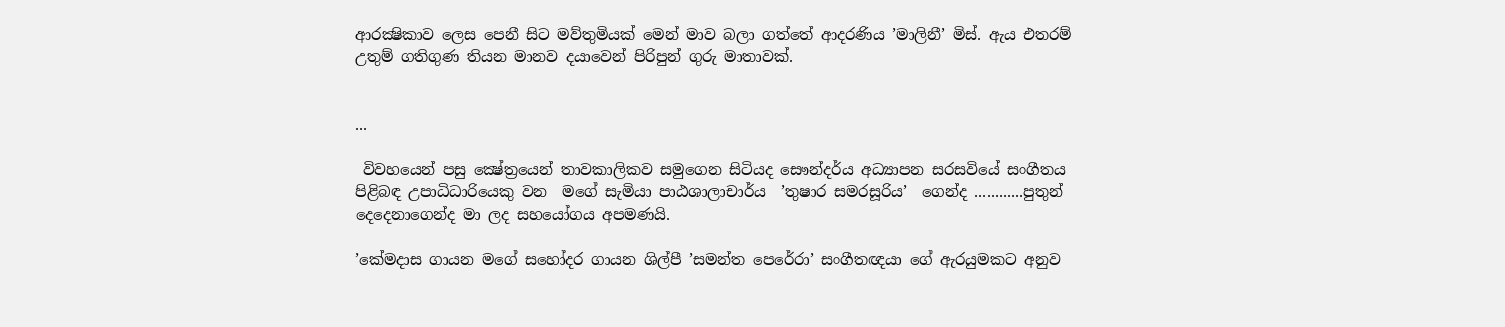ආරක්‍ෂිකාව ලෙස පෙනී සිට මව්තුමියක් මෙන් මාව බලා ගත්තේ ආදරණිය ’මාලිනී’ මිස්. ඇය එතරම් උතුම් ගතිගුණ තියන මානව දයාවෙන් පිරිපුන් ගුරු මාතාවක්.


...

 විවහයෙන් පසු ක්‍ෂේත්‍රයෙන් තාවකාලිකව සමුගෙන සිටියද සෞන්දර්ය අධ්‍යාපන සරසවියේ සංගීතය පිළිබඳ උපාධිධාරියෙකු වන  මගේ සැමියා පාඨශාලාචාර්ය  ’තුෂාර සමරසූරිය’  ගෙන්ද ............පුතුන් දෙදෙනාගෙන්ද මා ලද සහයෝගය අපමණයි.

’කේමදාස ගායන මගේ සහෝදර ගායන ශිල්පී ’සමන්ත පෙරේරා’ සංගීතඥයා ගේ ඇරයුමකට අනුව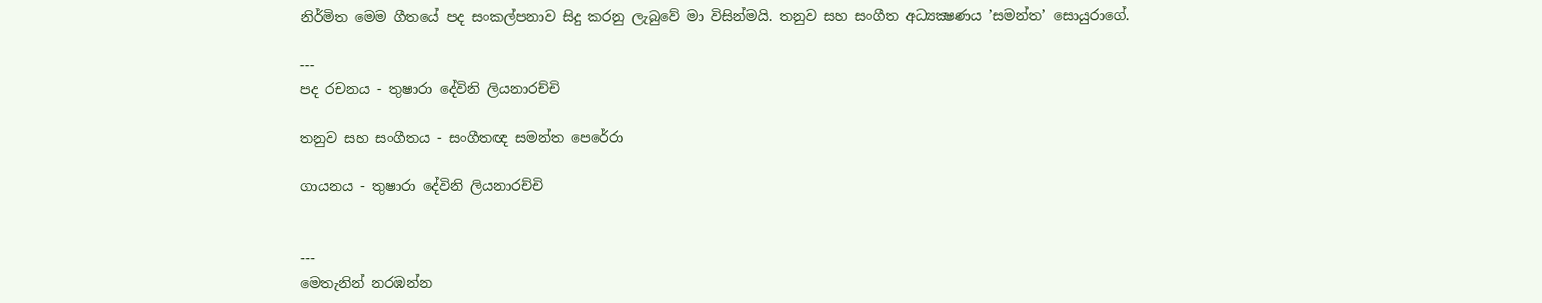නිර්මිත මෙම ගීතයේ පද සංකල්පනාව සිදු කරනු ලැබුවේ මා විසින්මයි. තනුව සහ සංගීත අධ්‍යක්‍ෂණය ’සමන්ත’ සොයුරාගේ.

---
පද රචනය - තුෂාරා දේවිනි ලියනාරච්චි

තනුව සහ සංගීතය - සංගීතඥ සමන්ත පෙරේරා

ගායනය - තුෂාරා දේවිනි ලියනාරච්චි


---
මෙතැනින් නරඹන්න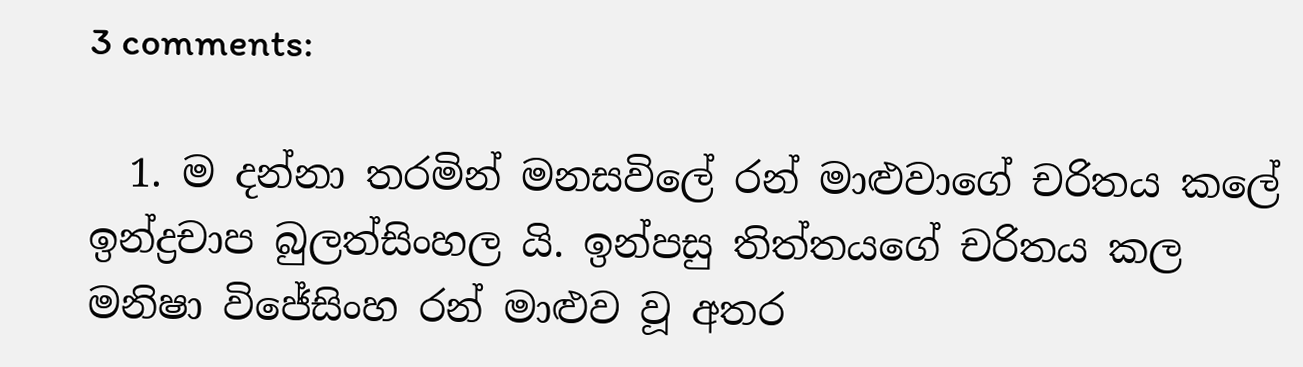3 comments:

  1. ම දන්නා තරමින් මනසවිලේ රන් මාළුවාගේ චරිතය කලේ ඉන්ද්‍රචාප බුලත්සිංහල යි. ඉන්පසු තිත්තයගේ චරිතය කල මනිෂා විජේසිංහ රන් මාළුව වූ අතර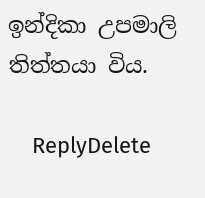ඉන්දිකා උපමාලි තිත්තයා විය.

    ReplyDelete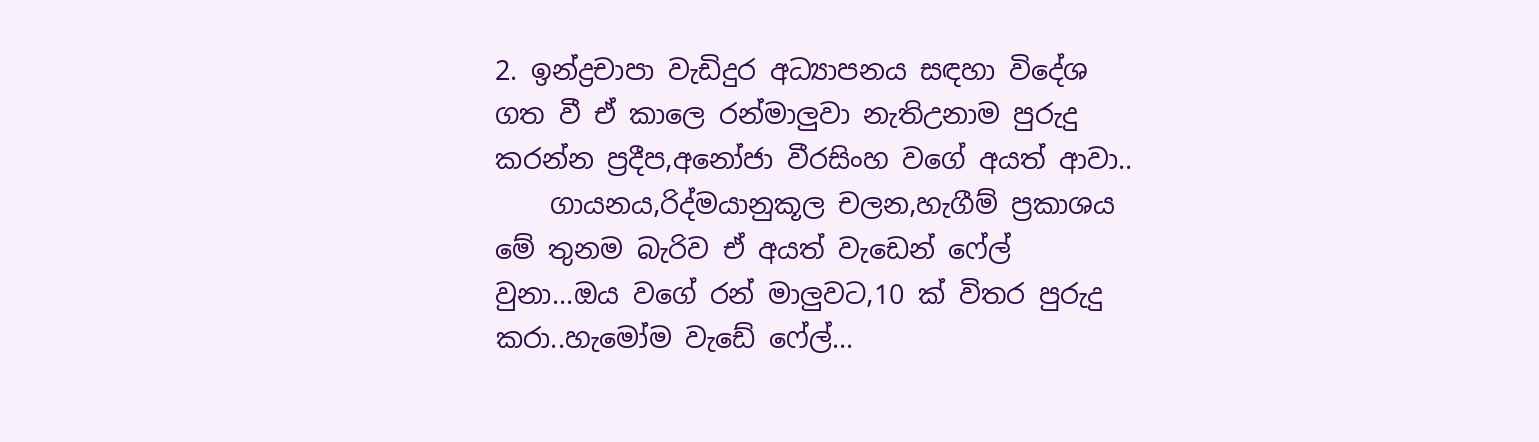2. ඉන්ද්‍රචාපා වැඩිදුර අධ්‍යාපනය සඳහා විදේශ ගත වී ඒ කාලෙ රන්මාලුවා නැතිඋනාම පුරුදු කරන්න ප්‍රදීප,අනෝජා වීරසිංහ වගේ අයත් ආවා..
    ගායනය,රිද්මයානුකූල චලන,හැගීම් ප්‍රකාශය මේ තුනම බැරිව ඒ අයත් වැඩෙන් ෆේල් වුනා...ඔය වගේ රන් මාලුවට,10 ක් විතර පුරුදු කරා..හැමෝම වැඩේ ෆේල්...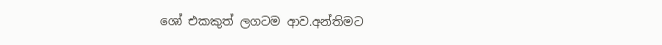ශෝ එකකුත් ලගටම ආව.අන්තිමට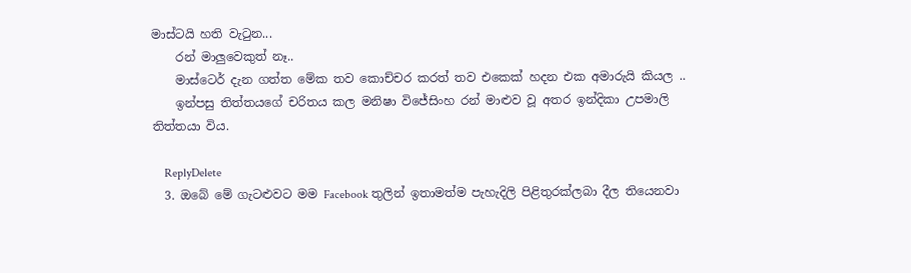මාස්ටයි හති වැටුන...
    රන් මාලුවෙකුත් නෑ..
    මාස්ටෙර් දැන ගත්ත මේක තව කොච්චර කරත් තව එකෙක් හදන එක අමාරුයි කියල ..
    ඉන්පසු තිත්තයගේ චරිතය කල මනිෂා විජේසිංහ රන් මාළුව වූ අතර ඉන්දිකා උපමාලි තිත්තයා විය.

    ReplyDelete
  3. ඔබේ මේ ගැටළුවට මම Facebook තුලින් ඉතාමත්ම පැහැදිලි පිළිතුරක්ලබා දීල තියෙනවා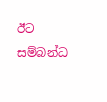ඊට සම්බන්ධ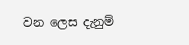වන ලෙස දැනුම්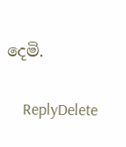දෙමි.

    ReplyDelete